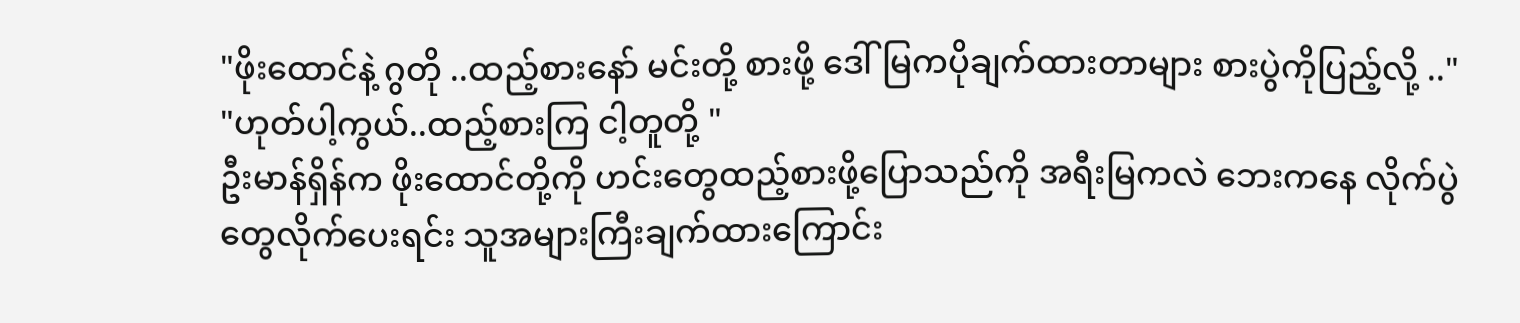"ဖိုးထောင်နဲ့ ဂွတို ..ထည့်စားနော် မင်းတို့ စားဖို့ ဒေါ်မြကပိုချက်ထားတာများ စားပွဲကိုပြည့်လို့ .."
"ဟုတ်ပါ့ကွယ်..ထည့်စားကြ ငါ့တူတို့ "
ဦးမာန်ရှိန်က ဖိုးထောင်တို့ကို ဟင်းတွေထည့်စားဖို့ပြောသည်ကို အရီးမြကလဲ ဘေးကနေ လိုက်ပွဲတွေလိုက်ပေးရင်း သူအများကြီးချက်ထားကြောင်း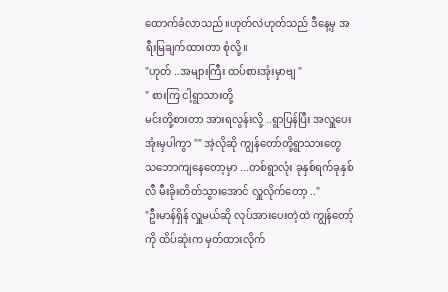ထောက်ခံလာသည်။ဟုတ်လဲဟုတ်သည် ဒီနေ့မှ အရီးမြချက်ထားတာ စုံလို့။
"ဟုတ် ..အများကြီး ထပ်စားအုံးမှာဗျ "
" စားကြ ငါ့ရွာသားတို့
မင်းတို့စားတာ အားရလွန်းလို့ ..ရွာပြန်ပြီး အလှူပေးအုံးမှပါကွာ "" အဲ့လိုဆို ကျွန်တော်တို့ရွာသားတွေ သဘောကျနေတော့မှာ ...တစ်ရွာလုံး ခုနှစ်ရက်ခုနှစ်လီ မီးခိုးတိတ်သွားအောင် လှူလိုက်တော့ .."
"ဦးမာန်ရှိန် လှူမယ်ဆို လုပ်အားပေးတဲ့ထဲ ကျွန်တော့် ကို ထိပ်ဆုံးက မှတ်ထားလိုက်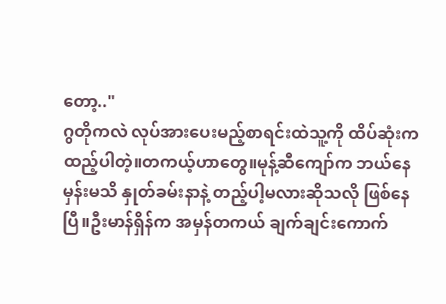တော့.."
ဂွတိုကလဲ လုပ်အားပေးမည့်စာရင်းထဲသူ့ကို ထိပ်ဆုံးက ထည့်ပါတဲ့။တကယ့်ဟာတွေ။မုန့်ဆီကျော်က ဘယ်နေမှန်းမသိ နှုတ်ခမ်းနာနဲ့ တည့်ပါ့မလားဆိုသလို ဖြစ်နေပြီ။ဦးမာန်ရှိန်က အမှန်တကယ် ချက်ချင်းကောက်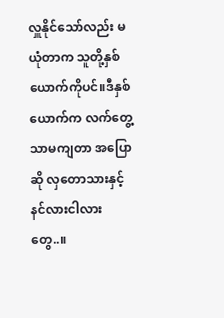လှူနိုင်သော်လည်း မယုံတာက သူတို့နှစ်ယောက်ကိုပင်။ဒီနှစ်ယောက်က လက်တွေ့သာမကျတာ အပြော ဆို လှတောသားနှင့် နင်လားငါလား တွေ..။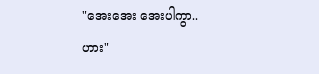"အေးအေး အေးပါကွာ..ဟား"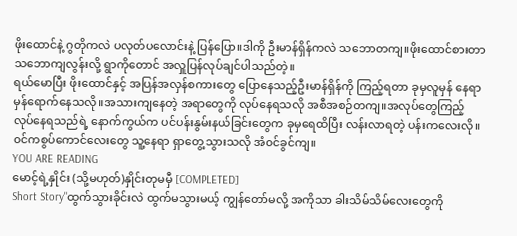ဖိုးထောင်နဲ့ ဂွတိုကလဲ ပလုတ်ပလောင်းနဲ့ ပြန်ပြော။ဒါကို ဦးမာန်ရှိန်ကလဲ သဘောတကျ။ဖိုးထောင်စားတာ သဘောကျလွန်းလို့ ရွာကိုတောင် အလှူပြန်လုပ်ချင်ပါသည်တဲ့။
ရယ်မောပြီး ဖိုးထောင်နှင့် အပြန်အလှန်စကားတွေ ပြောနေသည့်ဦးမာန်ရှိန်ကို ကြည့်ရတာ ခုမှလူမှန် နေရာမှန်ရောက်နေသလို။အသားကျနေတဲ့ အရာတွေကို လုပ်နေရသလို အစီအစဉ်တကျ။အလုပ်တွေကြည့် လုပ်နေရသည်ရဲ့ နောက်ကွယ်က ပင်ပန်းနွမ်းနယ်ခြင်းတွေက ခုမှရေထိပြီး လန်းလာရတဲ့ ပန်းကလေးလို။၀င်ကစွပ်ကောင်လေးတွေ သူ့နေရာ ရှာတွေ့သွားသလို အံ၀င်ခွင်ကျ။
YOU ARE READING
မောင့်ရဲ့နှိုင်း (သို့မဟုတ်)နှိုင်းတုမမှီ [COMPLETED]
Short Story"ထွက်သွားခိုင်းလဲ ထွက်မသွားမယ့် ကျွန်တော်မလို့ အကိုသာ ခါးသိမ်သိမ်လေးတွေကို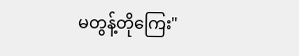မတွန့်တိုကြေး"